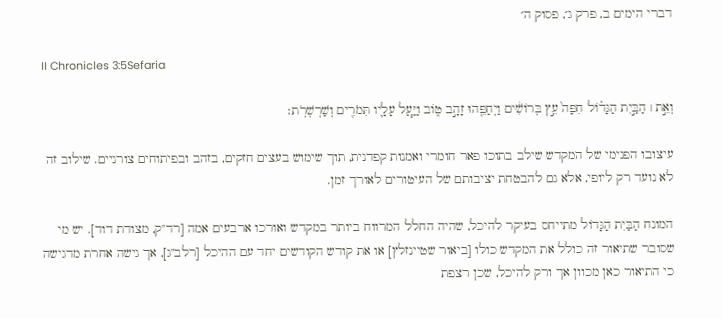דברי הימים ב, פרק ג׳, פסוק ה׳

II Chronicles 3:5Sefaria

וְאֵ֣ת ׀ הַבַּ֣יִת הַגָּד֗וֹל חִפָּה֙ עֵ֣ץ בְּרוֹשִׁ֔ים וַיְחַפֵּ֖הוּ זָהָ֣ב ט֑וֹב וַיַּ֧עַל עָלָ֛יו תִּמֹרִ֖ים וְשַׁרְשְׁרֹֽת׃

עיצובו הפנימי של המקדש שילב בתוכו פאר חומרי ואמנות קפדנית, תוך שימוש בעצים חזקים, בזהב ובפיתוחים צורניים. שילוב זה לא נועד רק ליופי, אלא גם להבטחת יציבותם של העיטורים לאורך זמן.

המונח הַבַּיִת הַגָּדוֹל מתייחס בעיקר להיכל, שהיה החלל המרווח ביותר במקדש ואורכו ארבעים אמה [רד"ק, מצודת דוד]. יש מי שסובר שתיאור זה כולל את המקדש כולו [ביאור שטיינזלץ] או את קודש הקודשים יחד עם ההיכל [רלב"ג], אך גישה אחרת מדגישה כי התיאור כאן מכוון אך ורק להיכל, שכן רצפת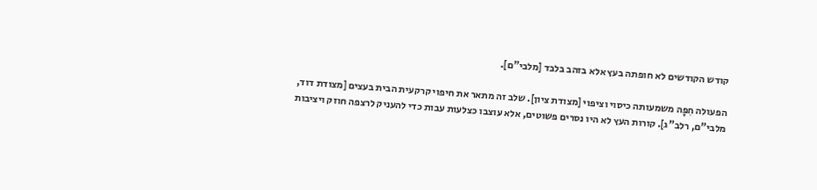קודש הקודשים לא חופתה בעץ אלא בזהב בלבד [מלבי"ם].

הפעולה חִפָּה משמעותה כיסוי וציפוי [מצודת ציון]. שלב זה מתאר את חיפוי קרקעית הבית בעצים [מצודת דוד, מלבי"ם, רלב"ג]. קורות העץ לא היו נסרים פשוטים, אלא עוצבו כצלעות עבות כדי להעניק לרצפה חוזק ויציבות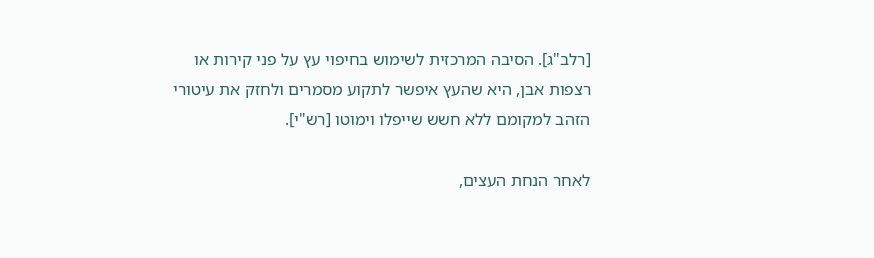[רלב"ג]. הסיבה המרכזית לשימוש בחיפוי עץ על פני קירות או רצפות אבן, היא שהעץ איפשר לתקוע מסמרים ולחזק את עיטורי הזהב למקומם ללא חשש שייפלו וימוטו [רש"י].

לאחר הנחת העצים,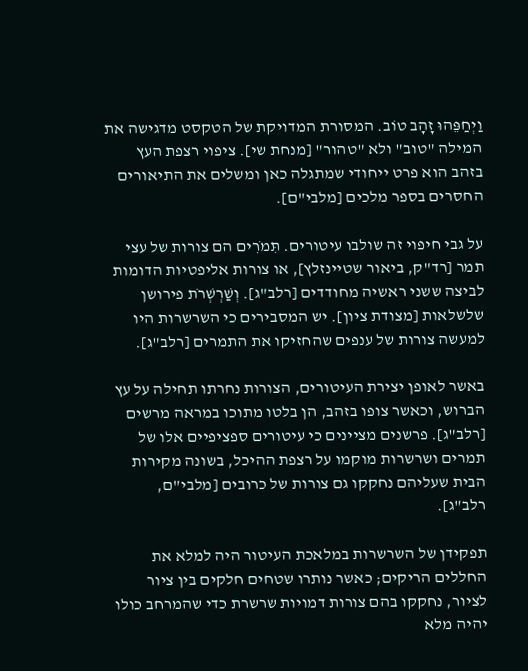וַיְחַפֵּהוּ זָהָב טוֹב. המסורת המדויקת של הטקסט מדגישה את המילה "טוב" ולא "טהור" [מנחת שי]. ציפוי רצפת העץ בזהב הוא פרט ייחודי שמתגלה כאן ומשלים את התיאורים החסרים בספר מלכים [מלבי"ם].

על גבי חיפוי זה שולבו עיטורים. תִּמֹרִים הם צורות של עצי תמר [רד"ק, ביאור שטיינזלץ], או צורות אליפטיות הדומות לביצה ששני ראשיה מחודדים [רלב"ג]. וְשַׁרְשְׁרֹת פירושן שלשלאות [מצודת ציון]. יש המסבירים כי השרשרות היו למעשה צורות של ענפים שהחזיקו את התמרים [רלב"ג].

באשר לאופן יצירת העיטורים, הצורות נחרתו תחילה על עץ הברוש, וכאשר צופו בזהב, הן בלטו מתוכו במראה מרשים [רלב"ג]. פרשנים מציינים כי עיטורים ספציפיים אלו של תמרים ושרשרות מוקמו על רצפת ההיכל, בשונה מקירות הבית שעליהם נחקקו גם צורות של כרובים [מלבי"ם, רלב"ג].

תפקידן של השרשרות במלאכת העיטור היה למלא את החללים הריקים; כאשר נותרו שטחים חלקים בין ציור לציור, נחקקו בהם צורות דמויות שרשרת כדי שהמרחב כולו יהיה מלא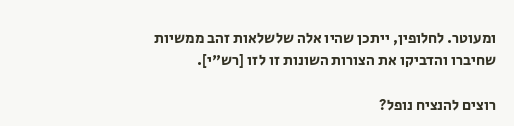ומעוטר. לחלופין, ייתכן שהיו אלה שלשלאות זהב ממשיות שחיברו והדביקו את הצורות השונות זו לזו [רש"י].

רוצים להנציח נופל?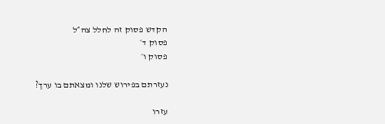הקדש פסוק זה לחלל צה״ל
פסוק ד׳
פסוק ו׳

נעזרתם בפירוש שלנו ומצאתם בו ערך?

עזרו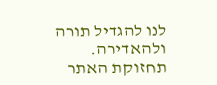לנו להגדיל תורה ולהאדירה. תחזוקת האתר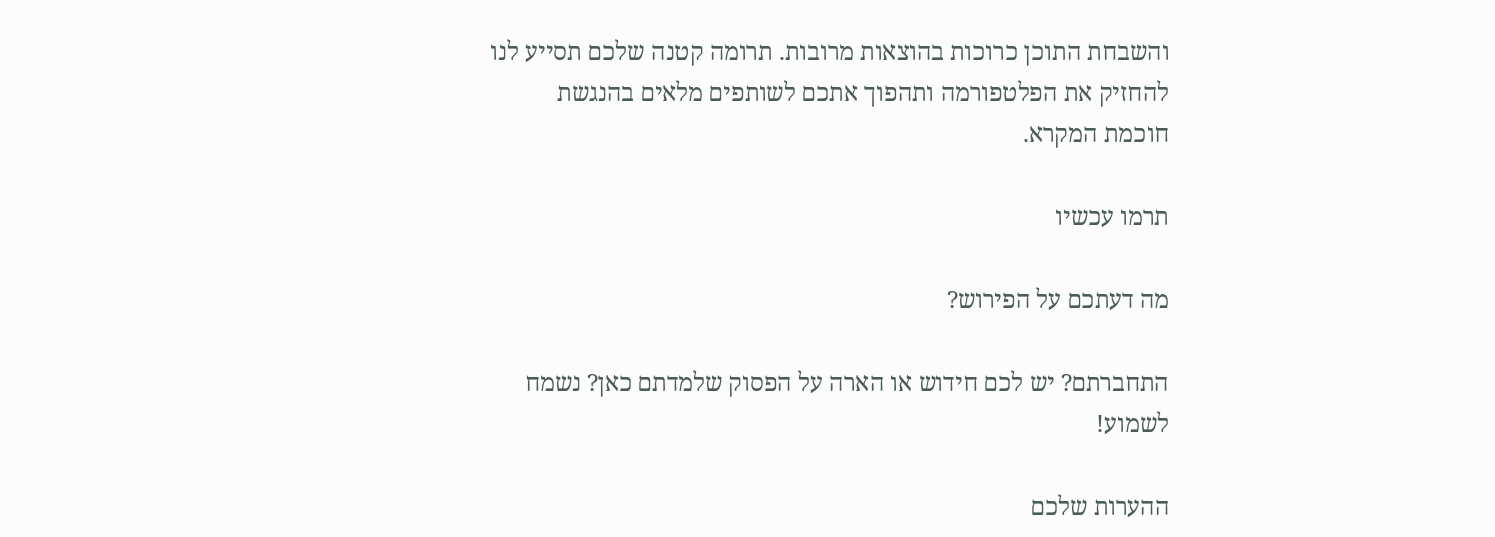והשבחת התוכן כרוכות בהוצאות מרובות. תרומה קטנה שלכם תסייע לנו להחזיק את הפלטפורמה ותהפוך אתכם לשותפים מלאים בהנגשת חוכמת המקרא.

תרמו עכשיו

מה דעתכם על הפירוש?

התחברתם? יש לכם חידוש או הארה על הפסוק שלמדתם כאן? נשמח לשמוע!

ההערות שלכם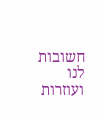חשובות לנו ועוזרות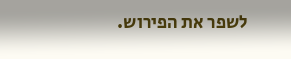לשפר את הפירוש.